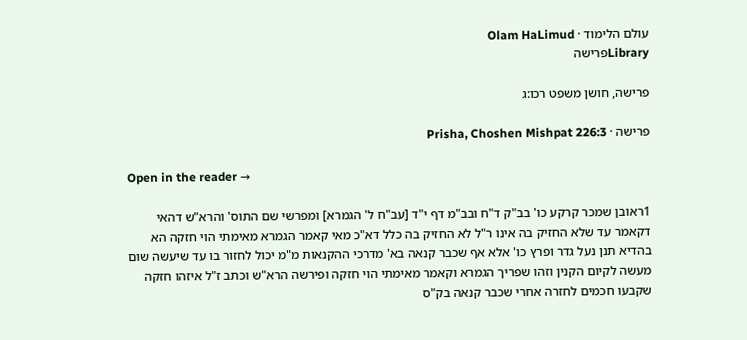עולם הלימוד · Olam HaLimud
Libraryפרישה

פרישה, חושן משפט רכו:ג

פרישה · Prisha, Choshen Mishpat 226:3

Open in the reader →

1ראובן שמכר קרקע כו' בב"ק ד"ח ובב"מ דף י"ד [עב"ח ל' הגמרא] ומפרשי שם התוס' והרא"ש דהאי דקאמר עד שלא החזיק בה אינו ר"ל לא החזיק בה כלל דא"כ מאי קאמר הגמרא מאימתי הוי חזקה הא בהדיא תנן נעל גדר ופרץ כו' אלא אף שכבר קנאה בא' מדרכי ההקנאות מ"מ יכול לחזור בו עד שיעשה שום מעשה לקיום הקנין וזהו שפריך הגמרא וקאמר מאימתי הוי חזקה ופירשה הרא"ש וכתב ז"ל איזהו חזקה שקבעו חכמים לחזרה אחרי שכבר קנאה בק"ס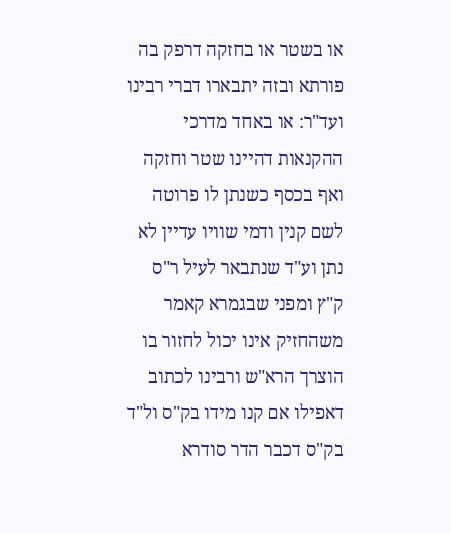או בשטר או בחזקה דרפק בה פורתא ובזה יתבארו דברי רבינו ועד"ר: או באחד מדרכי ההקנאות דהיינו שטר וחזקה ואף בכסף כשנתן לו פרוטה לשם קנין ודמי שוויו עדיין לא נתן וע"ד שנתבאר לעיל ר"ס ק"ץ ומפני שבגמרא קאמר משהחזיק אינו יכול לחזור בו הוצרך הרא"ש ורבינו לכתוב דאפילו אם קנו מידו בק"ס ול"ד בק"ס דכבר הדר סודרא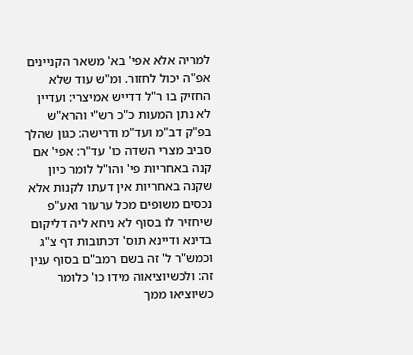למריה אלא אפי' בא' משאר הקניינים אפ"ה יכול לחזור. ומ"ש עוד שלא החזיק בו ר"ל דדייש אמיצרי: ועדיין לא נתן המעות כ"כ רש"י והרא"ש בפ"ק דב"מ ועד"מ ודרישה: כגון שהלך סביב מצרי השדה כו' עד"ר: אפי' אם קנה באחריות פי' והו"ל לומר כיון שקנה באחריות אין דעתו לקנות אלא נכסים משופים מכל ערעור ואע"פ שיחזיר לו בסוף לא ניחא ליה דליקום בדינא ודיינא תוס' דכתובות דף צ"ג וכמש"ר ל' זה בשם רמב"ם בסוף ענין זה: ולכשיוציאוה מידו כו' כלומר כשיוציאו ממך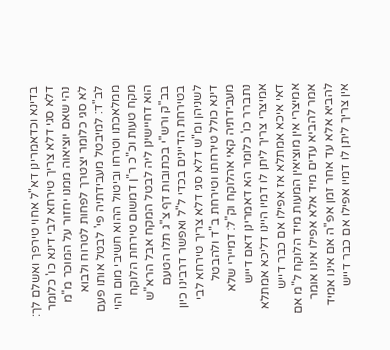בדינא וכדאמרינן דא"ל אחוי טירפך ואשלם לך: דלא סגי דלא צריך טירחא לבי דינא כו' כלומר נהי שאם יוציאוה ממנו יחזור על המוכר מ"מ לא סגי כלומר יצטרך לפחות לטרוח ולבוא לב"ד: למיבטל מעבידתיה פי' לבטל אותו פעם ממלאכתו וטרחו וביטול ההוא חשיבי מום והוי מקח טעות וכ"כ ר"ן דמשום טירחת הלוקח הוא דחיישינן ליה לבטל המקח אבל הרא"ש בב"ק ורש"י בכתובות דף צ"ג תלו הטעם בטירחת הדיינים בכדי ל"ל ואפשר דרבינו כיון לשניהן ומ"ש דלא סגי דלא צריך טירחא לבי דינא כולל טירחתו וטירחת ב"ד ולהבטל מעבידתיה קאי אהלוקח וק"ל: דמיירי שלא נתברר כו' כלומר הא דאמרינן דאם דייש אמיצרי צריך ליתן לו דמיו היינו דליכא אמתלא דאי איכא אמתלא אז אפילו אם כבר דייש אמיצרי אין מוציאין המעות מיד הלוקח ל"מ אם אמר להביא עדים מיד אלא אפילו אינו אומר להביא אלא עד אחר זמן אפ"ה אם אינו אמיד אין צריך ליתן לו דמיו אפילו אם כבר דייש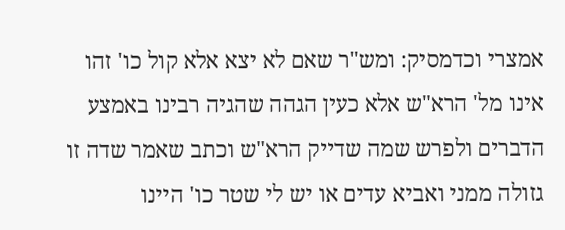אמצרי וכדמסיק: ומש"ר שאם לא יצא אלא קול כו' זהו אינו מל' הרא"ש אלא כעין הגהה שהגיה רבינו באמצע הדברים ולפרש שמה שדייק הרא"ש וכתב שאמר שדה זו גזולה ממני ואביא עדים או יש לי שטר כו' היינו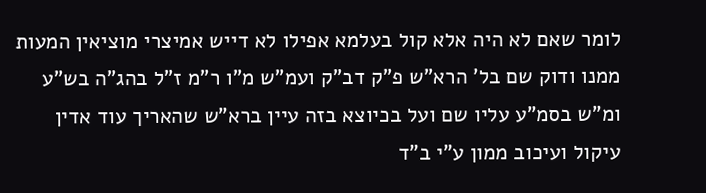לומר שאם לא היה אלא קול בעלמא אפילו לא דייש אמיצרי מוציאין המעות ממנו ודוק שם בל' הרא"ש פ"ק דב"ק ועמ"ש מ"ו ר"מ ז"ל בהג"ה בש"ע ומ"ש בסמ"ע עליו שם ועל בכיוצא בזה עיין ברא"ש שהאריך עוד אדין עיקול ועיכוב ממון ע"י ב"ד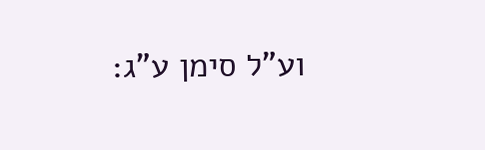וע"ל סימן ע"ג: